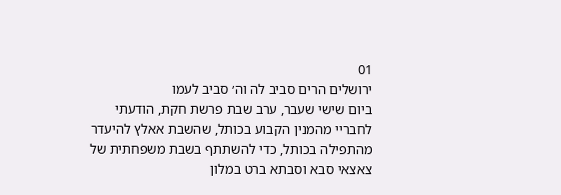01
ירושלים הרים סביב לה וה׳ סביב לעמו
ביום שישי שעבר, ערב שבת פרשת חקת, הודעתי לחבריי מהמנין הקבוע בכותל, שהשבת אאלץ להיעדר מהתפילה בכותל, כדי להשתתף בשבת משפחתית של צאצאי סבא וסבתא ברט במלון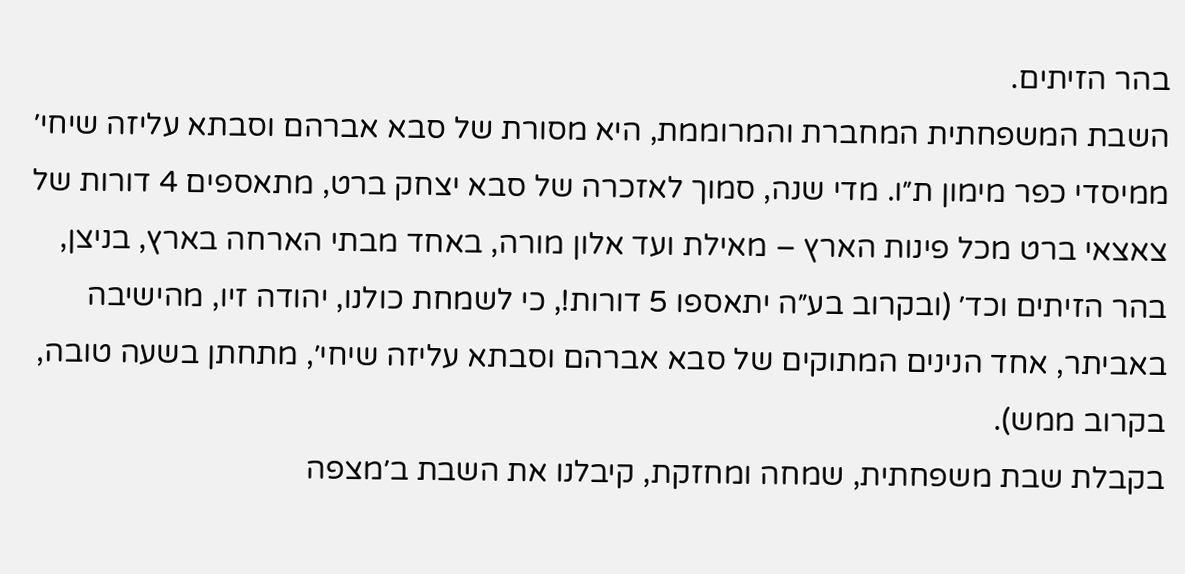בהר הזיתים.
השבת המשפחתית המחברת והמרוממת, היא מסורת של סבא אברהם וסבתא עליזה שיחי׳ ממיסדי כפר מימון ת״ו. מדי שנה, סמוך לאזכרה של סבא יצחק ברט, מתאספים 4 דורות של צאצאי ברט מכל פינות הארץ – מאילת ועד אלון מורה, באחד מבתי הארחה בארץ, בניצן, בהר הזיתים וכד׳ (ובקרוב בע״ה יתאספו 5 דורות!, כי לשמחת כולנו, יהודה זיו, מהישיבה באביתר, אחד הנינים המתוקים של סבא אברהם וסבתא עליזה שיחי׳, מתחתן בשעה טובה, בקרוב ממש).
בקבלת שבת משפחתית, שמחה ומחזקת, קיבלנו את השבת ב׳מצפה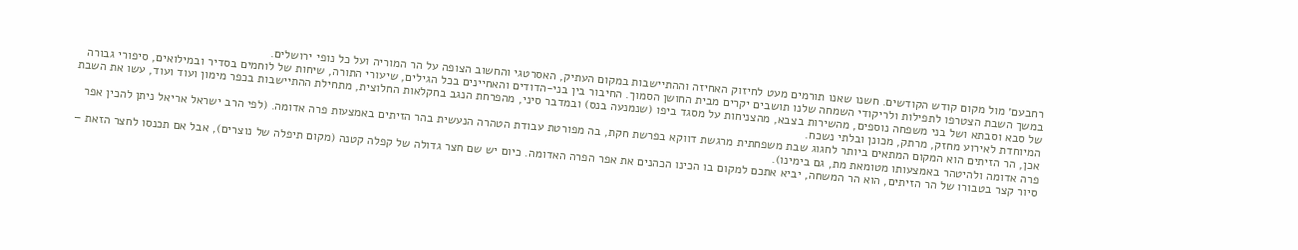רחבעם׳ מול מקום קודש הקודשים. חשנו שאנו תורמים מעט לחיזוק האחיזה וההתיישבות במקום העתיק, האסרטגי והחשוב הצופה על הר המוריה ועל כל נופי ירושלים.
במשך השבת הצטרפו לתפילות ולריקודי השמחה שלנו תושבים יקרים מבית החושן הסמוך. החיבור בין בני-הדודים והאחיינים בכל הגילים, שיעורי התורה, שיחות של לוחמים בסדיר ובמילואים, סיפורי גבורה של סבא וסבתא ושל בני משפחה נוספים, מהשירות בצבא, מהצניחות על מסגד ביפו (שנמנעה בנס) ובמדבר סיני, מהפרחת הנגב בחקלאות החלוצית, מתחילת ההתיישבות בכפר מימון ועוד ועוד, עשו את השבת המיוחדת לאירוע מחזק, מרתק, מכונן ובלתי נשכח.
אכן, הר הזיתים הוא המקום המתאים ביותר לחגוג שבת משפחתית מרגשת דווקא בפרשת חקת, בה מפורטת עבודת הטהרה הנעשית בהר הזיתים באמצעות פרה אדומה. (לפי הרב ישראל אריאל ניתן להכין אפר פרה אדומה ולהיטהר באמצעותו מטומאת מת, גם בימינו).
סיור קצר בטבורו של הר הזיתים, הוא הר המשחה, יביא אתכם למקום בו הכינו הכהנים את אפר הפרה האדומה. כיום יש שם חצר גדולה של קפלה קטנה (מקום תיפלה של נוצרים), אבל אם תכנסו לחצר הזאת –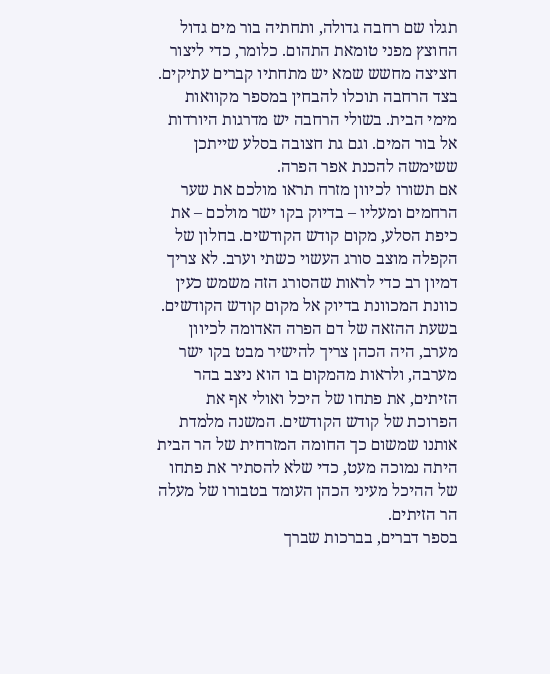תגלו שם רחבה גדולה, ותחתיה בור מים גדול החוצץ מפני טומאת התהום. כלומר, כדי ליצור חציצה מחשש שמא יש מתחתיו קברים עתיקים.
בצד הרחבה תוכלו להבחין במספר מקוואות מימי הבית. בשולי הרחבה יש מדרגות היורדות אל בור המים. וגם גת חצובה בסלע שייתכן ששימשה להכנת אפר הפרה.
אם תשורו לכיוון מזרח תראו מולכם את שער הרחמים ומעליו – בדיוק בקו ישר מולכם – את כיפת הסלע, מקום קודש הקודשים. בחלון של הקפלה מוצב סורג העשוי כשתי וערב. לא צריך דמיון רב כדי לראות שהסורג הזה משמש כעין כוונת המכוונת בדיוק אל מקום קודש הקודשים.
בשעת ההזאה של דם הפרה האדומה לכיוון מערב, היה הכהן צריך להישיר מבט בקו ישר מערבה, ולראות מהמקום בו הוא ניצב בהר הזיתים, את פתחו של היכל ואולי אף את הפרוכת של קודש הקודשים. המשנה מלמדת אותנו שמשום כך החומה המזרחית של הר הבית היתה נמוכה מעט, כדי שלא להסתיר את פתחו של ההיכל מעיני הכהן העומד בטבורו של מעלה הר הזיתים.
בספר דברים, בברכות שברך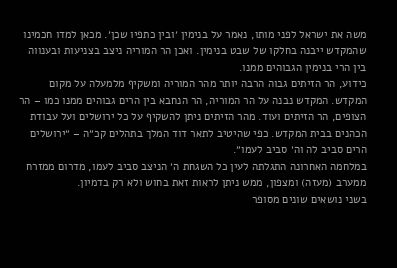משה את ישראל לפני מותו, נאמר על בנימין ׳ובין כתפיו שכן׳. מכאן למדו חכמינו שהמקדש ייבנה בחלקו של שבט בנימין. ואכן הר המוריה ניצב בצניעות ובענווה בין הרי בנימין הגבוהים ממנו.
כידוע, הר הזיתים גבוה הרבה יותר מהר המוריה ומשקיף מלמעלה על מקום המקדש. המקדש נבנה על הר המוריה, הר הנחבא בין הרים גבוהים ממנו כמו – הר הצופים, הר הזיתים ועוד. מהר הזיתים ניתן להשקיף על כל ירושלים ועל עבודת הכהנים בבית המקדש. כפי שהיטיב לתאר דוד המלך בתהלים קכ״ה – ״ירושלים הרים סביב לה וה׳ סביב לעמו״.
במלחמה האחרונה התגלתה לעין כל השגחת ה׳ הניצב סביב לעמו, מדרום ממזרח ממערב (מעזה) ומצפון, ממש ניתן לראות זאת בחוש ולא רק בדמיון.
בשני נושאים שונים מסופר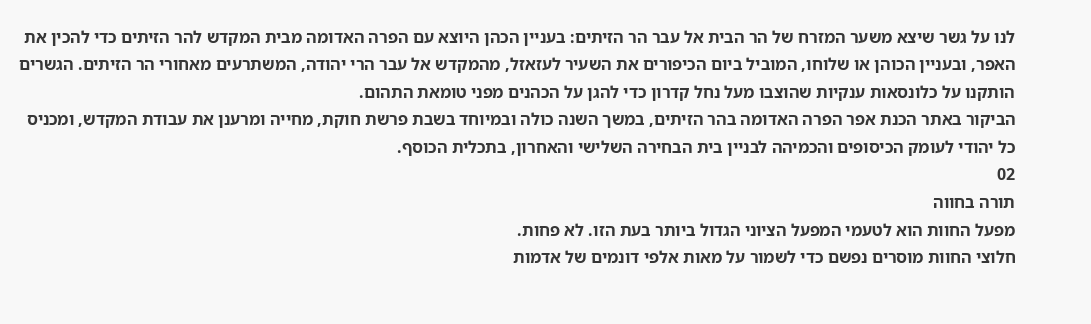לנו על גשר שיצא משער המזרח של הר הבית אל עבר הר הזיתים: בעניין הכהן היוצא עם הפרה האדומה מבית המקדש להר הזיתים כדי להכין את האפר, ובעניין הכוהן או שלוחו, המוביל ביום הכיפורים את השעיר לעזאזל, מהמקדש אל עבר הרי יהודה, המשתרעים מאחורי הר הזיתים. הגשרים הותקנו על כלונסאות ענקיות שהוצבו מעל נחל קדרון כדי להגן על הכהנים מפני טומאת התהום.
הביקור באתר הכנת אפר הפרה האדומה בהר הזיתים, במשך השנה כולה ובמיוחד בשבת פרשת חוקת, מחייה ומרענן את עבודת המקדש, ומכניס כל יהודי לעומק הכיסופים והכמיהה לבניין בית הבחירה השלישי והאחרון, בתכלית הכוסף.
02
תורה בחווה
מפעל החוות הוא לטעמי המפעל הציוני הגדול ביותר בעת הזו. לא פחות.
חלוצי החוות מוסרים נפשם כדי לשמור על מאות אלפי דונמים של אדמות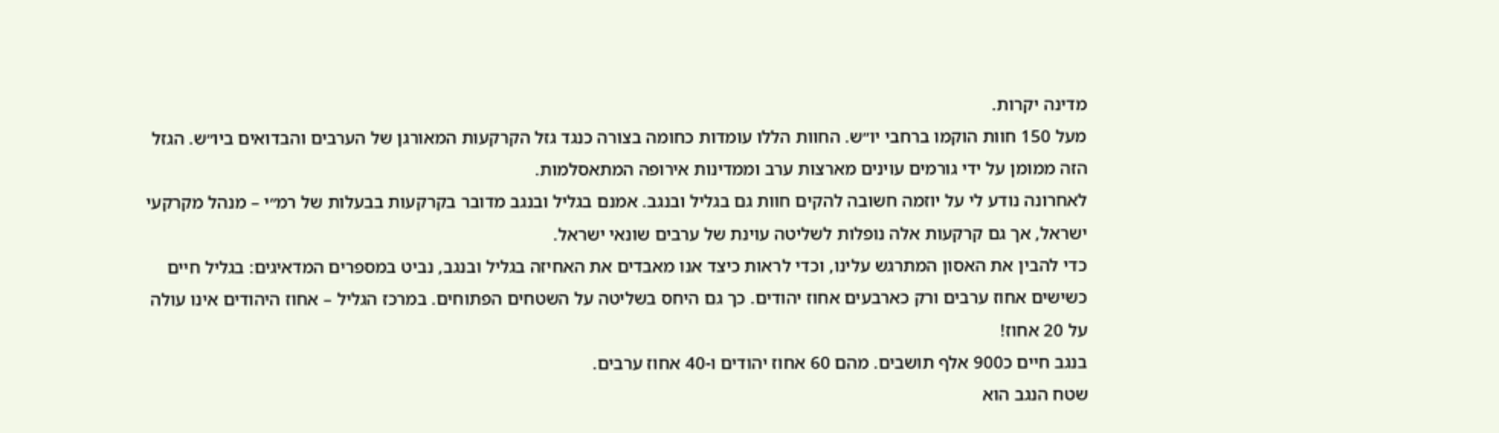מדינה יקרות.
מעל 150 חוות הוקמו ברחבי יו״ש. החוות הללו עומדות כחומה בצורה כנגד גזל הקרקעות המאורגן של הערבים והבדואים ביו״ש. הגזל הזה ממומן על ידי גורמים עוינים מארצות ערב וממדינות אירופה המתאסלמות.
לאחרונה נודע לי על יוזמה חשובה להקים חוות גם בגליל ובנגב. אמנם בגליל ובנגב מדובר בקרקעות בבעלות של רמ״י – מנהל מקרקעי ישראל, אך גם קרקעות אלה נופלות לשליטה עוינת של ערבים שונאי ישראל.
כדי להבין את האסון המתרגש עלינו, וכדי לראות כיצד אנו מאבדים את האחיזה בגליל ובנגב, נביט במספרים המדאיגים: בגליל חיים כשישים אחוז ערבים ורק כארבעים אחוז יהודים. כך גם היחס בשליטה על השטחים הפתוחים. במרכז הגליל – אחוז היהודים אינו עולה על 20 אחוז!
בנגב חיים כ900 אלף תושבים. מהם 60 אחוז יהודים ו-40 אחוז ערבים.
שטח הנגב הוא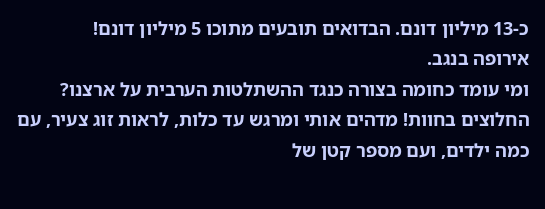כ-13 מיליון דונם. הבדואים תובעים מתוכו 5 מיליון דונם!
אירופה בנגב.
ומי עומד כחומה בצורה כנגד ההשתלטות הערבית על ארצנו? החלוצים בחוות! מדהים אותי ומרגש עד כלות, לראות זוג צעיר, עם כמה ילדים, ועם מספר קטן של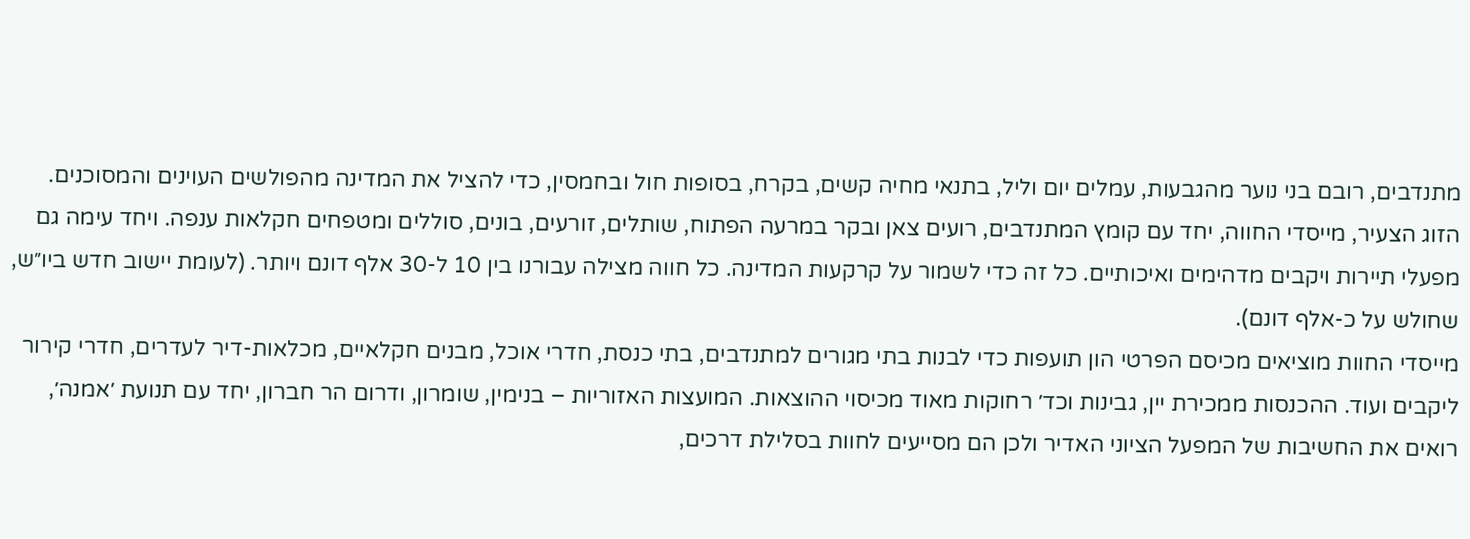מתנדבים, רובם בני נוער מהגבעות, עמלים יום וליל, בתנאי מחיה קשים, בקרח, בסופות חול ובחמסין, כדי להציל את המדינה מהפולשים העוינים והמסוכנים.
הזוג הצעיר, מייסדי החווה, יחד עם קומץ המתנדבים, רועים צאן ובקר במרעה הפתוח, שותלים, זורעים, בונים, סוללים ומטפחים חקלאות ענפה. ויחד עימה גם מפעלי תיירות ויקבים מדהימים ואיכותיים. כל זה כדי לשמור על קרקעות המדינה. כל חווה מצילה עבורנו בין 10 ל-30 אלף דונם ויותר. (לעומת יישוב חדש ביו״ש, שחולש על כ-אלף דונם).
מייסדי החוות מוציאים מכיסם הפרטי הון תועפות כדי לבנות בתי מגורים למתנדבים, בתי כנסת, חדרי אוכל, מבנים חקלאיים, מכלאות-דיר לעדרים, חדרי קירור ליקבים ועוד. ההכנסות ממכירת יין, גבינות וכד׳ רחוקות מאוד מכיסוי ההוצאות. המועצות האזוריות – בנימין, שומרון, ודרום הר חברון, יחד עם תנועת ׳אמנה׳, רואים את החשיבות של המפעל הציוני האדיר ולכן הם מסייעים לחוות בסלילת דרכים,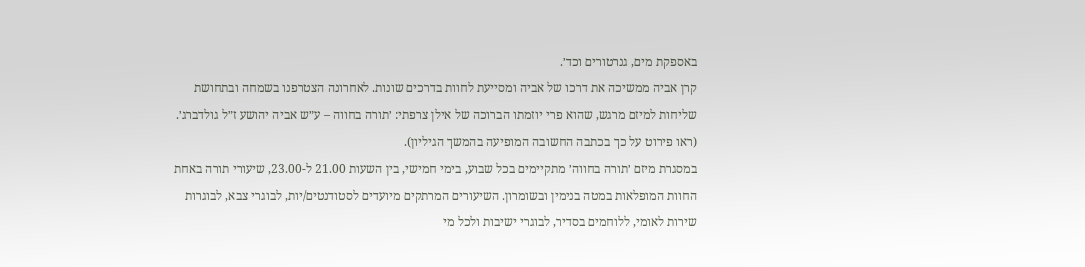באספקת מים, גנרטורים וכד׳.
קרן אביה ממשיכה את דרכו של אביה ומסייעת לחוות בדרכים שונות. לאחרונה הצטרפנו בשמחה ובתחושת שליחות למיזם מרגש, שהוא פרי יוזמתו הברוכה של אילן צרפתי: ׳תורה בחווה – ע״ש אביה יהושע ז״ל גולדברג׳. (ראו פירוט על כך בכתבה החשובה המופיעה בהמשך הגיליון).
במסגרת מיזם ׳תורה בחווה׳ מתקיימים בכל שבוע, בימי חמישי, בין השעות 21.00 ל-23.00, שיעורי תורה באחת החוות המופלאות במטה בנימין ובשומרון. השיעורים המרתקים מיועדים לסטודנטים/יות, לבוגרי צבא, לבוגרות שירות לאומי, ללוחמים בסדיר, לבוגרי ישיבות ולכל מי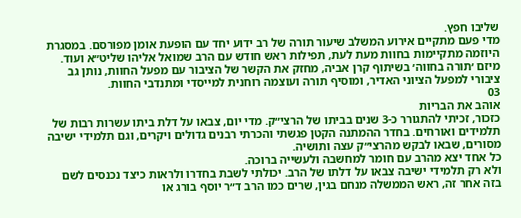שליבו חפץ.
מדי פעם מתקיים אירוע המשלב שיעור תורה של רב ידוע יחד עם הופעת אומן מפורסם. במסגרת היוזמה מתקיימות בחוות מעת לעת, תפילות ראש חודש עם הרב שמואל אליהו שליט״א ועוד.
מיזם ׳תורה בחווה׳ בשיתוף קרן אביה, מחזק את הקשר של הציבור עם מפעל החוות, נותן גב ציבורי למפעל הציוני האדיר, ומוסיף תורה ועוצמה רוחנית למייסדי ומתנדבי החוות.
03
אוהב את הבריות
כזכור, זכיתי להתגורר כ-3 שנים בביתו של הרצי״ק. מדי יום, צבאו על דלת ביתו עשרות רבות של תלמידים ואורחים. בחדר ההמתנה הקטן פגשתי והכרתי רבנים גדולים ויקרים, וגם תלמידי ישיבה מסורים, שבאו לבקש מהרצי״ק עצה ותושיה.
כל אחד יצא מהרב עם חומר למחשבה ולעשייה ברוכה.
ולא רק תלמידי ישיבה צבאו על דלתו של הרב. יכולתי לשבת בחדרו ולראות כיצד נכנסים לשם בזה אחר זה, ראש הממשלה מנחם בגין, שרים כמו הרב ד״ר יוסף בורג או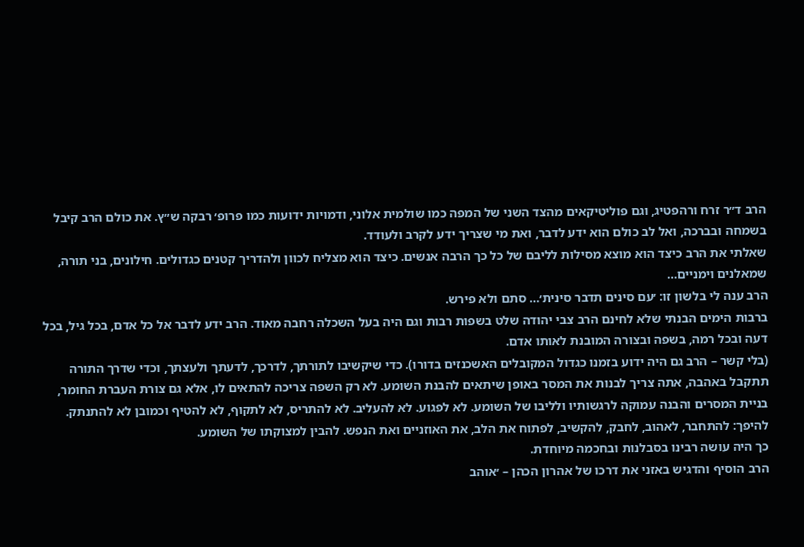הרב ד״ר זרח ורהפטיג, וגם פוליטיקאים מהצד השני של המפה כמו שולמית אלוני, ודמויות ידועות כמו פרופ׳ רבקה ש״ץ. את כולם הרב קיבל בשמחה ובברכה, ואל לב כולם הוא ידע לדבר, ואת מי שצריך ידע לקרב ולעודד.
שאלתי את הרב כיצד הוא מוצא מסילות לליבם של כל כך הרבה אנשים. כיצד הוא מצליח לכוון ולהדריך קטנים כגדולים. חילונים, בני תורה, שמאלנים וימניים…
הרב ענה לי בלשון זו: ׳עם סינים תדבר סינית׳… סתם ולא פירש.
ברבות הימים הבנתי שלא לחינם הרב צבי יהודה שלט בשפות רבות וגם היה בעל השכלה רחבה מאוד. הרב ידע לדבר אל כל אדם, בכל גיל, בכל דעה ובכל רמה, בשפה ובצורה המובנת לאותו אדם.
(בלי קשר – הרב גם היה ידוע בזמנו כגדול המקובלים האשכנזים בדורו). כדי שיקשיבו לתורתך, לדרכך, לדעתך ולעצתך, וכדי שדרך התורה תתקבל באהבה, אתה צריך לבנות את המסר באופן שיתאים להבנת השומע. לא רק השפה צריכה להתאים לו, אלא גם צורת העברת החומר, בניית המסרים והבנה עמוקה לרגשותיו ולליבו של השומע. לא לפגוע. לא להעליב. לא להתריס, לא לתקוף, לא להטיף וכמובן לא להתנתק.
להיפך: להתחבר, לאהוב, לחבק, להקשיב, לפתוח את הלב, את האוזניים ואת הנפש. להבין למצוקתו של השומע.
כך היה עושה רבינו בסבלנות ובחכמה מיוחדת.
הרב הוסיף והדגיש באזני את דרכו של אהרון הכהן – ׳אוהב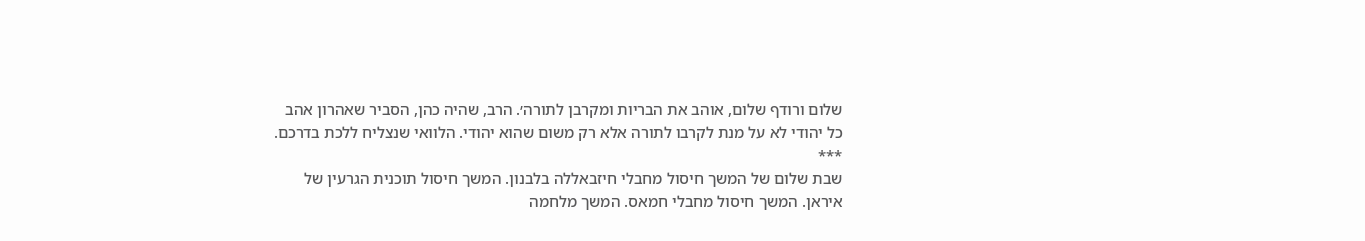שלום ורודף שלום, אוהב את הבריות ומקרבן לתורה׳. הרב, שהיה כהן, הסביר שאהרון אהב כל יהודי לא על מנת לקרבו לתורה אלא רק משום שהוא יהודי. הלוואי שנצליח ללכת בדרכם.
***
שבת שלום של המשך חיסול מחבלי חיזבאללה בלבנון. המשך חיסול תוכנית הגרעין של איראן. המשך חיסול מחבלי חמאס. המשך מלחמה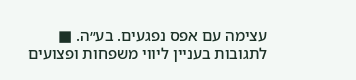עצימה עם אפס נפגעים. בע״ה. ■
לתגובות בעניין ליווי משפחות ופצועים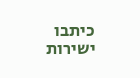כיתבו ישירות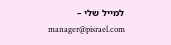למייל שלי –
manager@pisrael.com